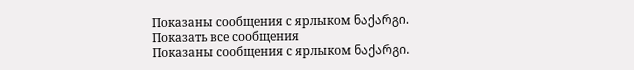Показаны сообщения с ярлыком ნაქარგი. Показать все сообщения
Показаны сообщения с ярлыком ნაქარგი.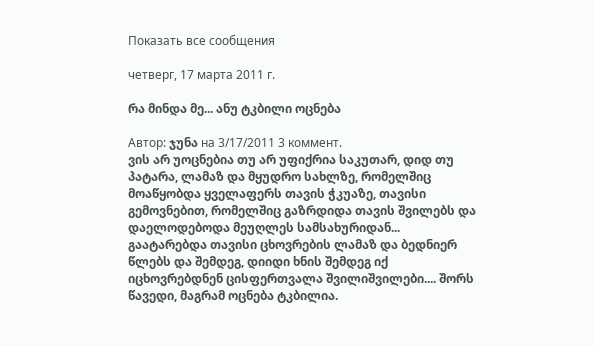Показать все сообщения

четверг, 17 марта 2011 г.

რა მინდა მე... ანუ ტკბილი ოცნება

Автор: ჯუნა на 3/17/2011 3 коммент.
ვის არ უოცნებია თუ არ უფიქრია საკუთარ, დიდ თუ პატარა, ლამაზ და მყუდრო სახლზე, რომელშიც მოაწყობდა ყველაფერს თავის ჭკუაზე, თავისი გემოვნებით, რომელშიც გაზრდიდა თავის შვილებს და დაელოდებოდა მეუღლეს სამსახურიდან... გაატარებდა თავისი ცხოვრების ლამაზ და ბედნიერ წლებს და შემდეგ, დიიდი ხნის შემდეგ იქ იცხოვრებდნენ ცისფერთვალა შვილიშვილები.... შორს წავედი, მაგრამ ოცნება ტკბილია.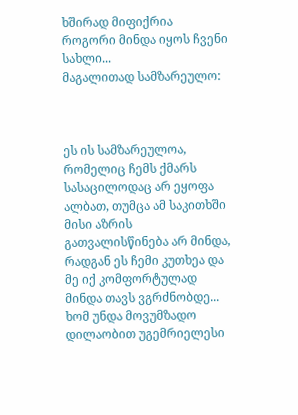ხშირად მიფიქრია როგორი მინდა იყოს ჩვენი სახლი...
მაგალითად სამზარეულო:



ეს ის სამზარეულოა, რომელიც ჩემს ქმარს სასაცილოდაც არ ეყოფა ალბათ, თუმცა ამ საკითხში მისი აზრის გათვალისწინება არ მინდა, რადგან ეს ჩემი კუთხეა და მე იქ კომფორტულად მინდა თავს ვგრძნობდე... ხომ უნდა მოვუმზადო დილაობით უგემრიელესი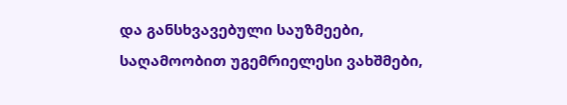და განსხვავებული საუზმეები, საღამოობით უგემრიელესი ვახშმები,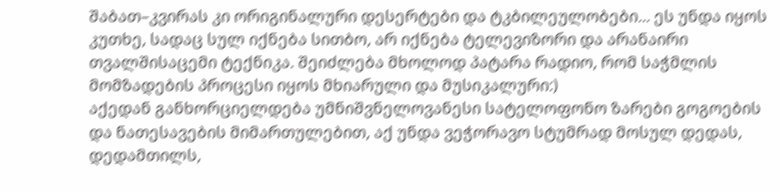შაბათ–კვირას კი ორიგინალური დესერტები და ტკბილეულობები... ეს უნდა იყოს კუთხე, სადაც სულ იქნება სითბო, არ იქნება ტელევიზორი და არანაირი თვალშისაცემი ტექნიკა. შეიძლება მხოლოდ პატარა რადიო, რომ საჭმლის მომზადების პროცესი იყოს მხიარული და მუსიკალური:)
აქედან განხორციელდება უმნიშვნელოვანესი სატელოფონო ზარები გოგოების და ნათესავების მიმართულებით, აქ უნდა ვეჭორავო სტუმრად მოსულ დედას, დედამთილს,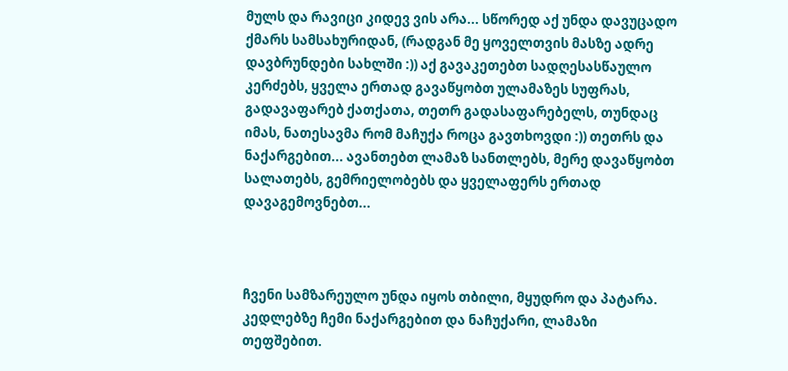მულს და რავიცი კიდევ ვის არა... სწორედ აქ უნდა დავუცადო ქმარს სამსახურიდან, (რადგან მე ყოველთვის მასზე ადრე დავბრუნდები სახლში :)) აქ გავაკეთებთ სადღესასწაულო კერძებს, ყველა ერთად გავაწყობთ ულამაზეს სუფრას, გადავაფარებ ქათქათა, თეთრ გადასაფარებელს, თუნდაც იმას, ნათესავმა რომ მაჩუქა როცა გავთხოვდი :)) თეთრს და ნაქარგებით... ავანთებთ ლამაზ სანთლებს, მერე დავაწყობთ სალათებს, გემრიელობებს და ყველაფერს ერთად დავაგემოვნებთ...



ჩვენი სამზარეულო უნდა იყოს თბილი, მყუდრო და პატარა. კედლებზე ჩემი ნაქარგებით და ნაჩუქარი, ლამაზი თეფშებით.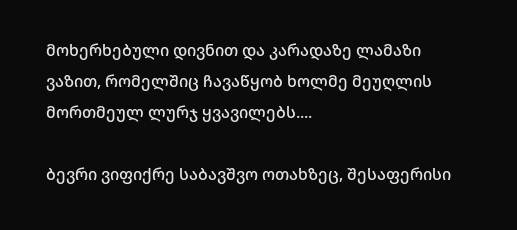მოხერხებული დივნით და კარადაზე ლამაზი ვაზით, რომელშიც ჩავაწყობ ხოლმე მეუღლის მორთმეულ ლურჯ ყვავილებს....

ბევრი ვიფიქრე საბავშვო ოთახზეც, შესაფერისი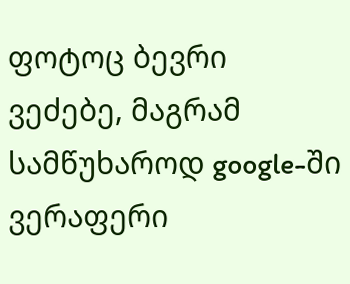ფოტოც ბევრი ვეძებე, მაგრამ სამწუხაროდ google-ში ვერაფერი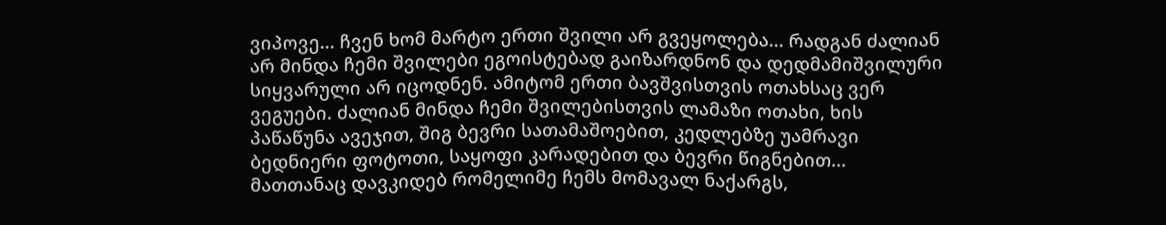ვიპოვე... ჩვენ ხომ მარტო ერთი შვილი არ გვეყოლება... რადგან ძალიან არ მინდა ჩემი შვილები ეგოისტებად გაიზარდნონ და დედმამიშვილური სიყვარული არ იცოდნენ. ამიტომ ერთი ბავშვისთვის ოთახსაც ვერ ვეგუები. ძალიან მინდა ჩემი შვილებისთვის ლამაზი ოთახი, ხის პაწაწუნა ავეჯით, შიგ ბევრი სათამაშოებით, კედლებზე უამრავი ბედნიერი ფოტოთი, საყოფი კარადებით და ბევრი წიგნებით...
მათთანაც დავკიდებ რომელიმე ჩემს მომავალ ნაქარგს,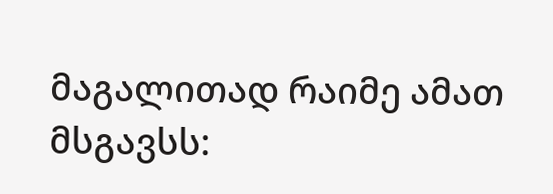მაგალითად რაიმე ამათ მსგავსს: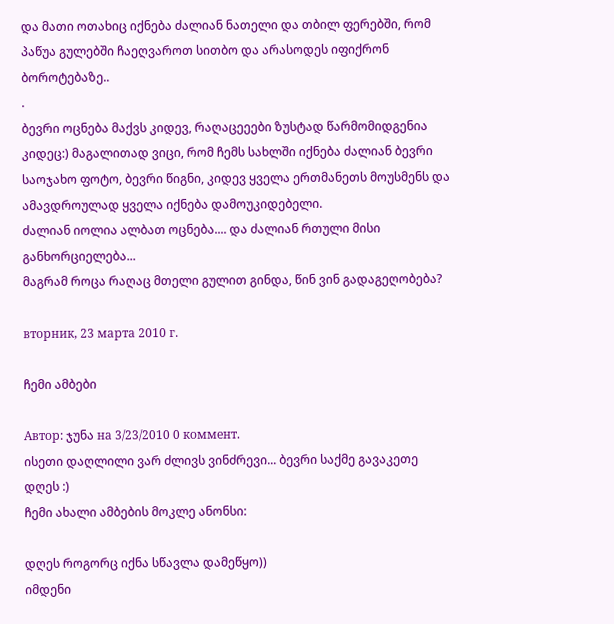და მათი ოთახიც იქნება ძალიან ნათელი და თბილ ფერებში, რომ პაწუა გულებში ჩაეღვაროთ სითბო და არასოდეს იფიქრონ ბოროტებაზე..
.
ბევრი ოცნება მაქვს კიდევ, რაღაცეეები ზუსტად წარმომიდგენია კიდეც:) მაგალითად ვიცი, რომ ჩემს სახლში იქნება ძალიან ბევრი საოჯახო ფოტო, ბევრი წიგნი, კიდევ ყველა ერთმანეთს მოუსმენს და ამავდროულად ყველა იქნება დამოუკიდებელი.
ძალიან იოლია ალბათ ოცნება.... და ძალიან რთული მისი განხორციელება...
მაგრამ როცა რაღაც მთელი გულით გინდა, წინ ვინ გადაგეღობება?

вторник, 23 марта 2010 г.

ჩემი ამბები

Автор: ჯუნა на 3/23/2010 0 коммент.
ისეთი დაღლილი ვარ ძლივს ვინძრევი... ბევრი საქმე გავაკეთე დღეს :)
ჩემი ახალი ამბების მოკლე ანონსი:

დღეს როგორც იქნა სწავლა დამეწყო))
იმდენი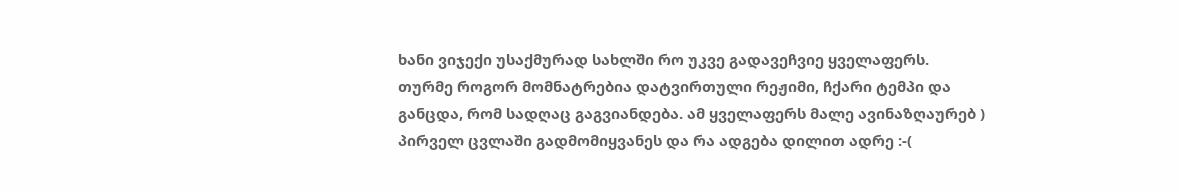ხანი ვიჯექი უსაქმურად სახლში რო უკვე გადავეჩვიე ყველაფერს.
თურმე როგორ მომნატრებია დატვირთული რეჟიმი, ჩქარი ტემპი და განცდა, რომ სადღაც გაგვიანდება. ამ ყველაფერს მალე ავინაზღაურებ )
პირველ ცვლაში გადმომიყვანეს და რა ადგება დილით ადრე :-(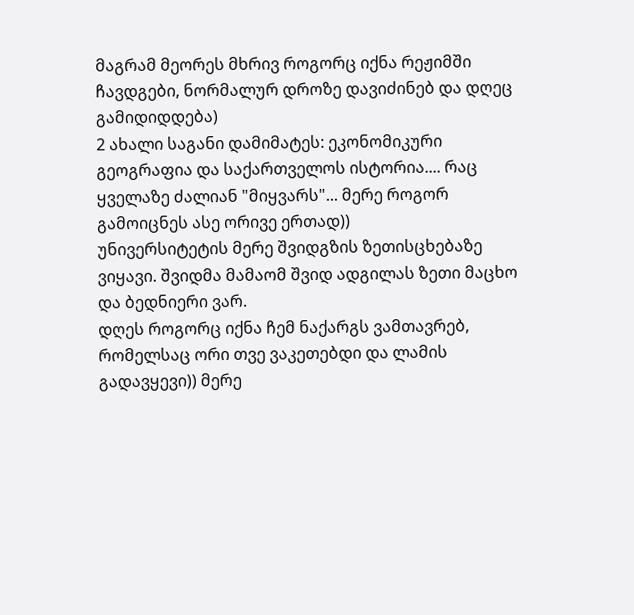მაგრამ მეორეს მხრივ როგორც იქნა რეჟიმში ჩავდგები, ნორმალურ დროზე დავიძინებ და დღეც გამიდიდდება)
2 ახალი საგანი დამიმატეს: ეკონომიკური გეოგრაფია და საქართველოს ისტორია.... რაც ყველაზე ძალიან "მიყვარს"... მერე როგორ გამოიცნეს ასე ორივე ერთად))
უნივერსიტეტის მერე შვიდგზის ზეთისცხებაზე ვიყავი. შვიდმა მამაომ შვიდ ადგილას ზეთი მაცხო და ბედნიერი ვარ.
დღეს როგორც იქნა ჩემ ნაქარგს ვამთავრებ, რომელსაც ორი თვე ვაკეთებდი და ლამის გადავყევი)) მერე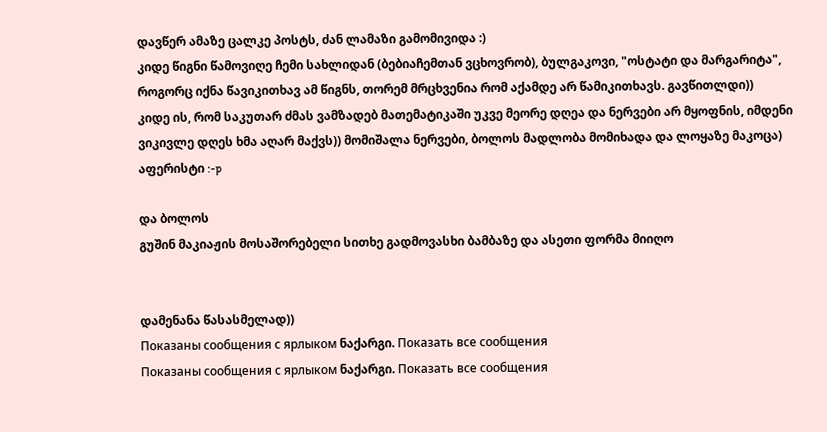დავწერ ამაზე ცალკე პოსტს, ძან ლამაზი გამომივიდა :)
კიდე წიგნი წამოვიღე ჩემი სახლიდან (ბებიაჩემთან ვცხოვრობ), ბულგაკოვი, "ოსტატი და მარგარიტა", როგორც იქნა წავიკითხავ ამ წიგნს, თორემ მრცხვენია რომ აქამდე არ წამიკითხავს. გავწითლდი))
კიდე ის, რომ საკუთარ ძმას ვამზადებ მათემატიკაში უკვე მეორე დღეა და ნერვები არ მყოფნის, იმდენი ვიკივლე დღეს ხმა აღარ მაქვს)) მომიშალა ნერვები, ბოლოს მადლობა მომიხადა და ლოყაზე მაკოცა) აფერისტი :-p

და ბოლოს
გუშინ მაკიაჟის მოსაშორებელი სითხე გადმოვასხი ბამბაზე და ასეთი ფორმა მიიღო


დამენანა წასასმელად))
Показаны сообщения с ярлыком ნაქარგი. Показать все сообщения
Показаны сообщения с ярлыком ნაქარგი. Показать все сообщения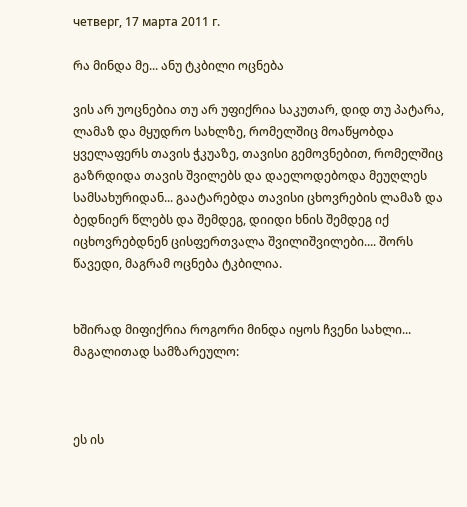четверг, 17 марта 2011 г.

რა მინდა მე... ანუ ტკბილი ოცნება

ვის არ უოცნებია თუ არ უფიქრია საკუთარ, დიდ თუ პატარა, ლამაზ და მყუდრო სახლზე, რომელშიც მოაწყობდა ყველაფერს თავის ჭკუაზე, თავისი გემოვნებით, რომელშიც გაზრდიდა თავის შვილებს და დაელოდებოდა მეუღლეს სამსახურიდან... გაატარებდა თავისი ცხოვრების ლამაზ და ბედნიერ წლებს და შემდეგ, დიიდი ხნის შემდეგ იქ იცხოვრებდნენ ცისფერთვალა შვილიშვილები.... შორს წავედი, მაგრამ ოცნება ტკბილია.


ხშირად მიფიქრია როგორი მინდა იყოს ჩვენი სახლი...
მაგალითად სამზარეულო:



ეს ის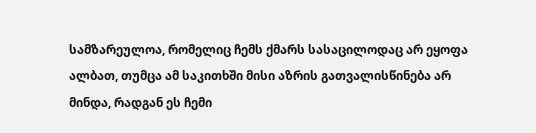სამზარეულოა, რომელიც ჩემს ქმარს სასაცილოდაც არ ეყოფა ალბათ, თუმცა ამ საკითხში მისი აზრის გათვალისწინება არ მინდა, რადგან ეს ჩემი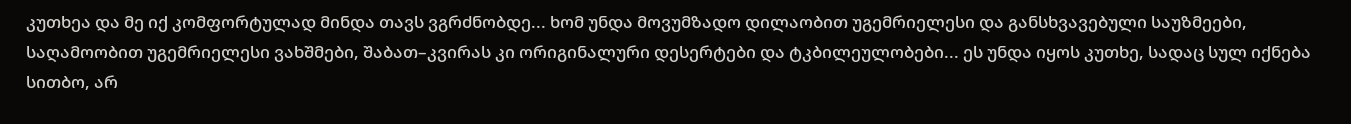კუთხეა და მე იქ კომფორტულად მინდა თავს ვგრძნობდე... ხომ უნდა მოვუმზადო დილაობით უგემრიელესი და განსხვავებული საუზმეები, საღამოობით უგემრიელესი ვახშმები, შაბათ–კვირას კი ორიგინალური დესერტები და ტკბილეულობები... ეს უნდა იყოს კუთხე, სადაც სულ იქნება სითბო, არ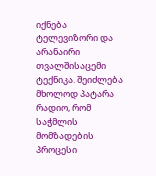იქნება ტელევიზორი და არანაირი თვალშისაცემი ტექნიკა. შეიძლება მხოლოდ პატარა რადიო, რომ საჭმლის მომზადების პროცესი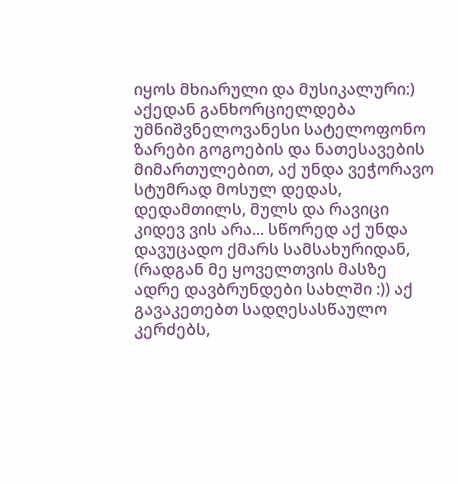იყოს მხიარული და მუსიკალური:)
აქედან განხორციელდება უმნიშვნელოვანესი სატელოფონო ზარები გოგოების და ნათესავების მიმართულებით, აქ უნდა ვეჭორავო სტუმრად მოსულ დედას, დედამთილს, მულს და რავიცი კიდევ ვის არა... სწორედ აქ უნდა დავუცადო ქმარს სამსახურიდან, (რადგან მე ყოველთვის მასზე ადრე დავბრუნდები სახლში :)) აქ გავაკეთებთ სადღესასწაულო კერძებს,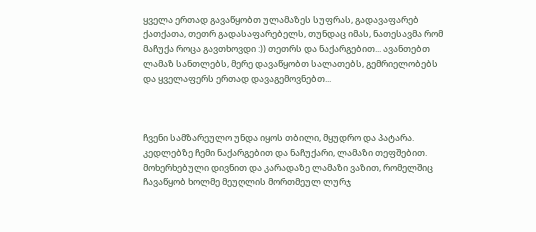ყველა ერთად გავაწყობთ ულამაზეს სუფრას, გადავაფარებ ქათქათა, თეთრ გადასაფარებელს, თუნდაც იმას, ნათესავმა რომ მაჩუქა როცა გავთხოვდი :)) თეთრს და ნაქარგებით... ავანთებთ ლამაზ სანთლებს, მერე დავაწყობთ სალათებს, გემრიელობებს და ყველაფერს ერთად დავაგემოვნებთ...



ჩვენი სამზარეულო უნდა იყოს თბილი, მყუდრო და პატარა. კედლებზე ჩემი ნაქარგებით და ნაჩუქარი, ლამაზი თეფშებით. მოხერხებული დივნით და კარადაზე ლამაზი ვაზით, რომელშიც ჩავაწყობ ხოლმე მეუღლის მორთმეულ ლურჯ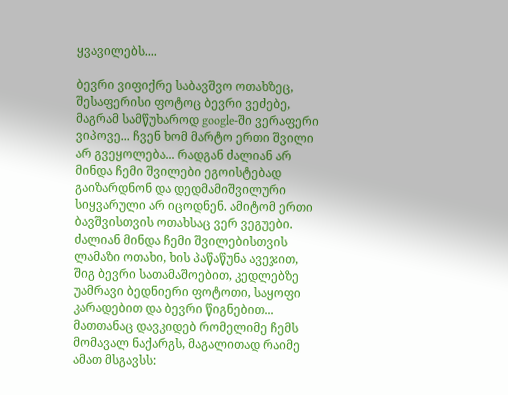ყვავილებს....

ბევრი ვიფიქრე საბავშვო ოთახზეც, შესაფერისი ფოტოც ბევრი ვეძებე, მაგრამ სამწუხაროდ google-ში ვერაფერი ვიპოვე... ჩვენ ხომ მარტო ერთი შვილი არ გვეყოლება... რადგან ძალიან არ მინდა ჩემი შვილები ეგოისტებად გაიზარდნონ და დედმამიშვილური სიყვარული არ იცოდნენ. ამიტომ ერთი ბავშვისთვის ოთახსაც ვერ ვეგუები. ძალიან მინდა ჩემი შვილებისთვის ლამაზი ოთახი, ხის პაწაწუნა ავეჯით, შიგ ბევრი სათამაშოებით, კედლებზე უამრავი ბედნიერი ფოტოთი, საყოფი კარადებით და ბევრი წიგნებით...
მათთანაც დავკიდებ რომელიმე ჩემს მომავალ ნაქარგს, მაგალითად რაიმე ამათ მსგავსს: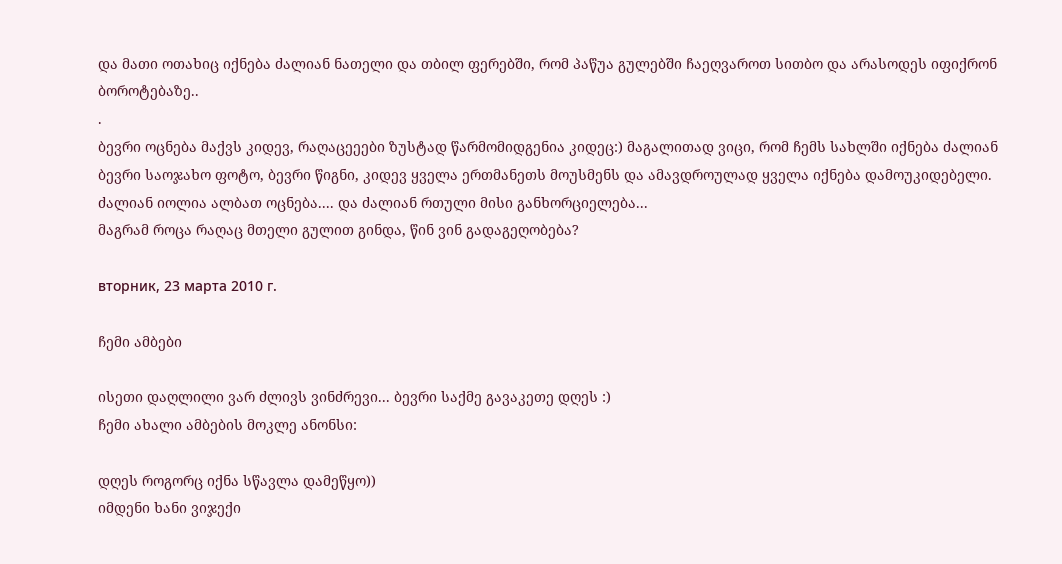და მათი ოთახიც იქნება ძალიან ნათელი და თბილ ფერებში, რომ პაწუა გულებში ჩაეღვაროთ სითბო და არასოდეს იფიქრონ ბოროტებაზე..
.
ბევრი ოცნება მაქვს კიდევ, რაღაცეეები ზუსტად წარმომიდგენია კიდეც:) მაგალითად ვიცი, რომ ჩემს სახლში იქნება ძალიან ბევრი საოჯახო ფოტო, ბევრი წიგნი, კიდევ ყველა ერთმანეთს მოუსმენს და ამავდროულად ყველა იქნება დამოუკიდებელი.
ძალიან იოლია ალბათ ოცნება.... და ძალიან რთული მისი განხორციელება...
მაგრამ როცა რაღაც მთელი გულით გინდა, წინ ვინ გადაგეღობება?

вторник, 23 марта 2010 г.

ჩემი ამბები

ისეთი დაღლილი ვარ ძლივს ვინძრევი... ბევრი საქმე გავაკეთე დღეს :)
ჩემი ახალი ამბების მოკლე ანონსი:

დღეს როგორც იქნა სწავლა დამეწყო))
იმდენი ხანი ვიჯექი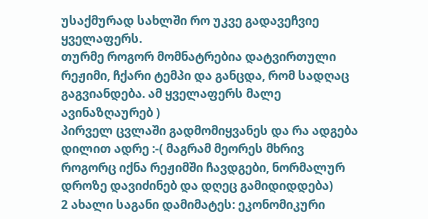უსაქმურად სახლში რო უკვე გადავეჩვიე ყველაფერს.
თურმე როგორ მომნატრებია დატვირთული რეჟიმი, ჩქარი ტემპი და განცდა, რომ სადღაც გაგვიანდება. ამ ყველაფერს მალე ავინაზღაურებ )
პირველ ცვლაში გადმომიყვანეს და რა ადგება დილით ადრე :-( მაგრამ მეორეს მხრივ როგორც იქნა რეჟიმში ჩავდგები, ნორმალურ დროზე დავიძინებ და დღეც გამიდიდდება)
2 ახალი საგანი დამიმატეს: ეკონომიკური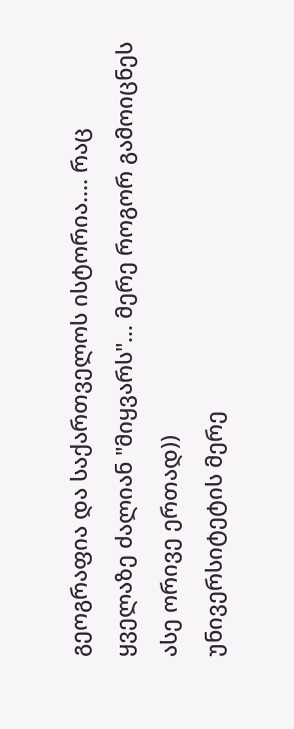გეოგრაფია და საქართველოს ისტორია.... რაც ყველაზე ძალიან "მიყვარს"... მერე როგორ გამოიცნეს ასე ორივე ერთად))
უნივერსიტეტის მერე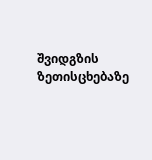შვიდგზის ზეთისცხებაზე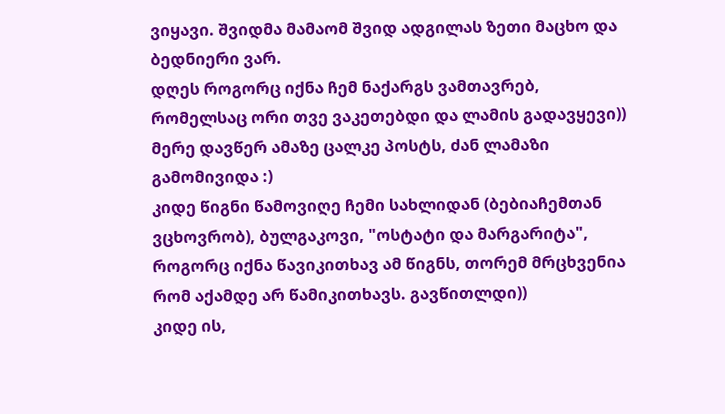ვიყავი. შვიდმა მამაომ შვიდ ადგილას ზეთი მაცხო და ბედნიერი ვარ.
დღეს როგორც იქნა ჩემ ნაქარგს ვამთავრებ, რომელსაც ორი თვე ვაკეთებდი და ლამის გადავყევი)) მერე დავწერ ამაზე ცალკე პოსტს, ძან ლამაზი გამომივიდა :)
კიდე წიგნი წამოვიღე ჩემი სახლიდან (ბებიაჩემთან ვცხოვრობ), ბულგაკოვი, "ოსტატი და მარგარიტა", როგორც იქნა წავიკითხავ ამ წიგნს, თორემ მრცხვენია რომ აქამდე არ წამიკითხავს. გავწითლდი))
კიდე ის,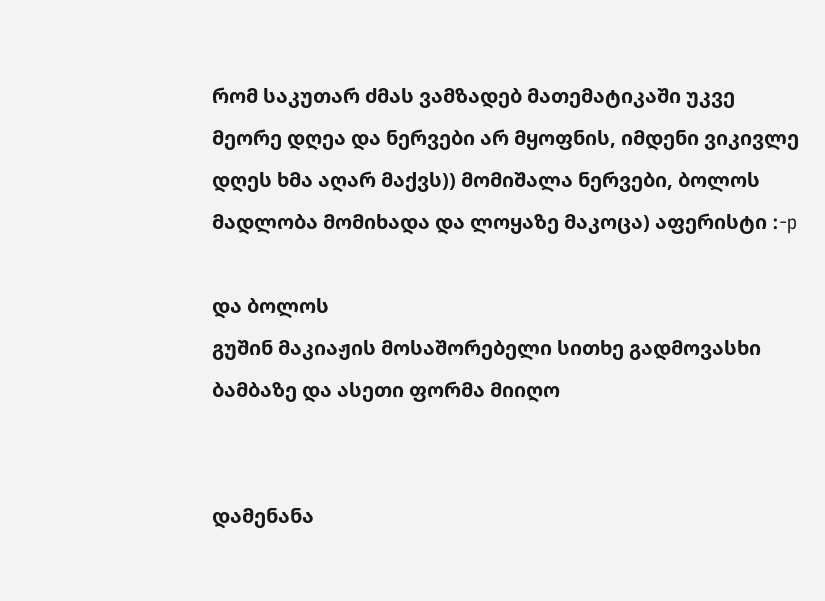რომ საკუთარ ძმას ვამზადებ მათემატიკაში უკვე მეორე დღეა და ნერვები არ მყოფნის, იმდენი ვიკივლე დღეს ხმა აღარ მაქვს)) მომიშალა ნერვები, ბოლოს მადლობა მომიხადა და ლოყაზე მაკოცა) აფერისტი :-p

და ბოლოს
გუშინ მაკიაჟის მოსაშორებელი სითხე გადმოვასხი ბამბაზე და ასეთი ფორმა მიიღო


დამენანა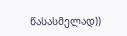წასასმელად))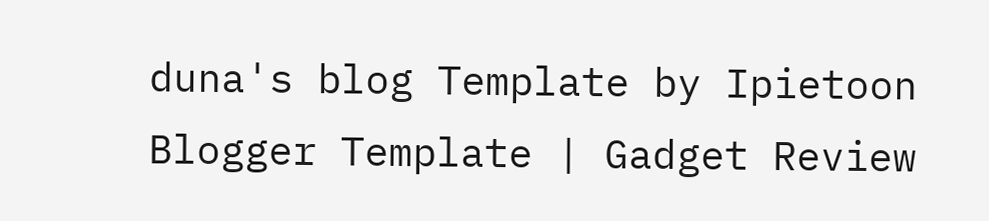duna's blog Template by Ipietoon Blogger Template | Gadget Review